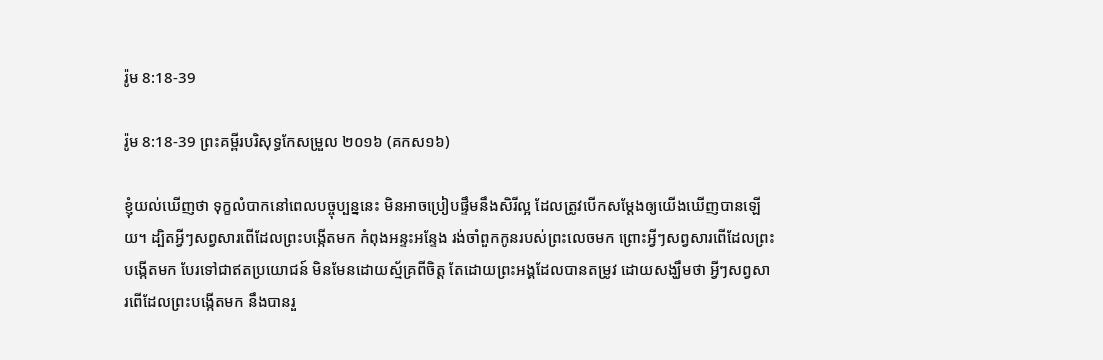រ៉ូម 8:18-39

រ៉ូម 8:18-39 ព្រះគម្ពីរបរិសុទ្ធកែសម្រួល ២០១៦ (គកស១៦)

ខ្ញុំយល់ឃើញថា ទុក្ខលំបាកនៅពេលបច្ចុប្បន្ននេះ មិនអាចប្រៀបផ្ទឹមនឹងសិរី‌ល្អ ដែលត្រូវបើកសម្ដែងឲ្យយើងឃើញបានឡើយ។ ដ្បិតអ្វីៗសព្វសារពើដែលព្រះបង្កើតមក កំពុងអន្ទះអន្ទែង រង់ចាំពួកកូនរបស់ព្រះលេចមក ព្រោះអ្វីៗសព្វសារពើដែលព្រះបង្កើតមក បែរទៅជាឥតប្រយោជន៍ មិនមែនដោយស្ម័គ្រពីចិត្ត តែដោយព្រះ‌អង្គដែលបានតម្រូវ ដោយសង្ឃឹមថា អ្វីៗសព្វសារពើដែលព្រះបង្កើតមក នឹងបានរួ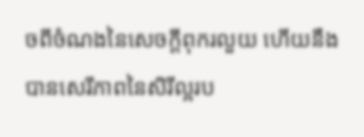ចពីចំណងនៃសេចក្តីពុករលួយ ហើយនឹងបានសេរីភាពនៃសិរី‌ល្អរប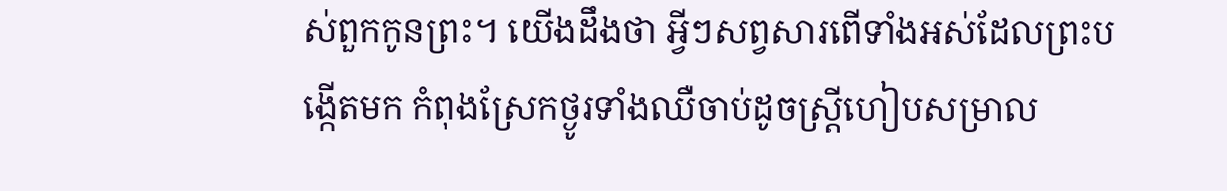ស់ពួកកូនព្រះ។ យើងដឹងថា អ្វីៗសព្វសារពើទាំងអស់ដែលព្រះបង្កើតមក កំពុងស្រែកថ្ងូរទាំងឈឺចាប់ដូចស្ដ្រីហៀបសម្រាល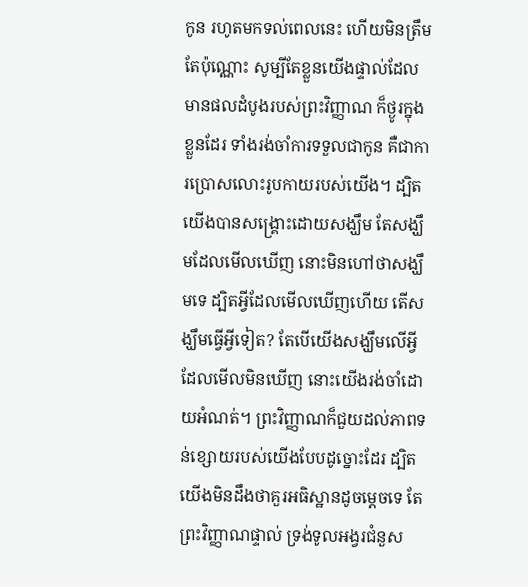កូន រហូតមកទល់ពេលនេះ ហើយមិនត្រឹមតែប៉ុណ្ណោះ សូម្បីតែខ្លួនយើងផ្ទាល់ដែលមានផលដំបូងរបស់ព្រះ‌វិញ្ញាណ ក៏ថ្ងូរក្នុងខ្លួនដែរ ទាំងរង់ចាំការទទួលជាកូន គឺជាការប្រោសលោះរូប‌កាយរបស់យើង។ ដ្បិតយើងបានសង្គ្រោះដោយសង្ឃឹម តែសង្ឃឹមដែលមើលឃើញ នោះមិនហៅថាសង្ឃឹមទេ ដ្បិតអ្វីដែលមើលឃើញហើយ តើសង្ឃឹមធ្វើអ្វីទៀត? តែបើយើងសង្ឃឹមលើអ្វីដែលមើលមិនឃើញ នោះយើងរង់ចាំដោយអំណត់។ ព្រះ‌វិញ្ញាណក៏ជួយដល់ភាពទន់ខ្សោយរបស់យើងបែបដូច្នោះដែរ ដ្បិតយើងមិនដឹងថាគួរអធិស្ឋានដូចម្តេចទេ តែព្រះ‌វិញ្ញាណផ្ទាល់ ទ្រង់ទូលអង្វរជំនួស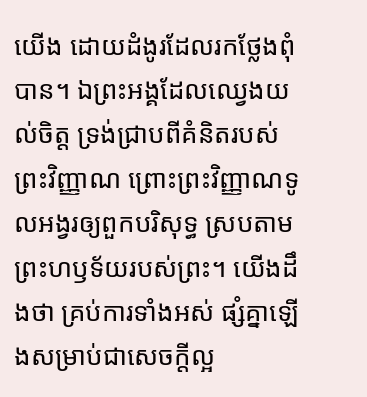យើង ដោយដំងូរដែលរកថ្លែងពុំបាន។ ឯព្រះ‌អង្គដែលឈ្វេងយល់ចិត្ត ទ្រង់ជ្រាបពីគំនិតរបស់ព្រះ‌វិញ្ញាណ ព្រោះព្រះ‌វិញ្ញាណទូលអង្វរឲ្យពួកបរិសុទ្ធ ស្របតាមព្រះ‌ហឫ‌ទ័យរបស់ព្រះ។ យើងដឹងថា គ្រប់ការទាំងអស់ ផ្សំគ្នាឡើងសម្រាប់ជាសេចក្តីល្អ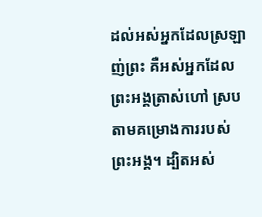ដល់អស់អ្នកដែលស្រឡាញ់ព្រះ គឺអស់អ្នកដែលព្រះ‌អង្គត្រាស់ហៅ ស្របតាមគម្រោងការរបស់ព្រះ‌អង្គ។ ដ្បិតអស់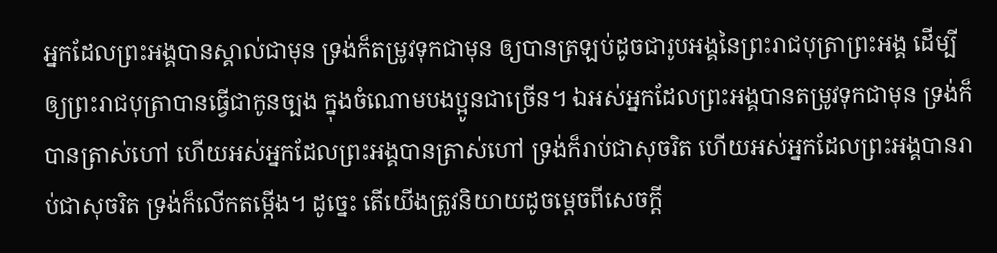អ្នកដែលព្រះ‌អង្គបានស្គាល់ជាមុន ទ្រង់ក៏តម្រូវទុកជាមុន ឲ្យបានត្រឡប់ដូចជារូបអង្គនៃព្រះ‌រាជ‌បុត្រាព្រះ‌អង្គ ដើម្បីឲ្យព្រះ‌រាជ‌បុត្រាបានធ្វើជាកូនច្បង ក្នុងចំណោមបង‌ប្អូនជាច្រើន។ ឯអស់អ្នកដែលព្រះ‌អង្គបានតម្រូវទុកជាមុន ទ្រង់ក៏បានត្រាស់ហៅ ហើយអស់អ្នកដែលព្រះ‌អង្គបានត្រាស់ហៅ ទ្រង់ក៏រាប់ជាសុចរិត ហើយអស់អ្នកដែលព្រះ‌អង្គបានរាប់ជាសុចរិត ទ្រង់ក៏លើកតម្កើង។ ដូច្នេះ តើយើងត្រូវនិយាយដូចម្តេចពីសេចក្តី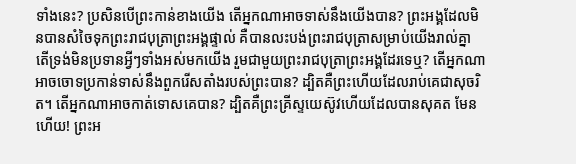ទាំងនេះ? ប្រសិន‌បើព្រះកាន់ខាងយើង តើអ្នកណាអាចទាស់នឹងយើងបាន? ព្រះ‌អង្គដែលមិនបានសំចៃទុកព្រះ‌រាជ‌បុត្រាព្រះ‌អង្គផ្ទាល់ គឺបានលះបង់ព្រះរាជបុត្រាសម្រាប់យើងរាល់គ្នា តើទ្រង់មិនប្រទានអ្វីៗទាំងអស់មកយើង រួមជាមួយព្រះ‌រាជ‌បុត្រាព្រះ‌អង្គដែរទេឬ? តើអ្នកណាអាចចោទប្រកាន់ទាស់នឹងពួករើសតាំងរបស់ព្រះបាន? ដ្បិតគឺព្រះហើយដែលរាប់គេជាសុចរិត។ តើអ្នកណាអាចកាត់ទោសគេបាន? ដ្បិតគឺព្រះ‌គ្រីស្ទយេស៊ូវហើយដែលបានសុគត មែនហើយ! ព្រះ‌អ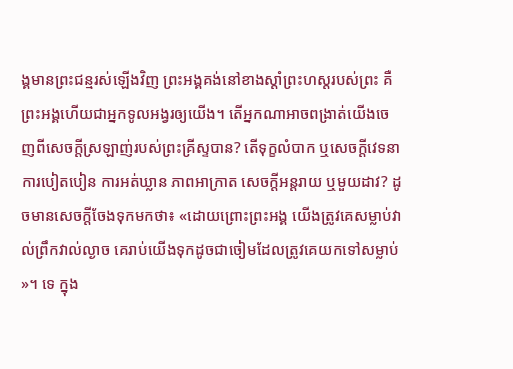ង្គមានព្រះជន្មរស់ឡើងវិញ ព្រះ‌អង្គគង់នៅខាងស្តាំព្រះ‌ហស្តរបស់ព្រះ គឺព្រះ‌អង្គហើយជាអ្នកទូលអង្វរឲ្យយើង។ តើអ្នកណាអាចពង្រាត់យើងចេញពីសេចក្តីស្រឡាញ់របស់ព្រះ‌គ្រីស្ទបាន? តើទុក្ខលំបាក ឬសេចក្ដីវេទនា ការបៀតបៀន ការអត់ឃ្លាន ភាពអាក្រាត សេចក្តីអន្តរាយ ឬមួយដាវ? ដូចមានសេចក្តីចែងទុកមកថា៖ «ដោយព្រោះព្រះ‌អង្គ យើងត្រូវគេសម្លាប់វាល់ព្រឹកវាល់ល្ងាច គេរាប់យើងទុកដូចជាចៀមដែលត្រូវគេយកទៅសម្លាប់ »។ ទេ ក្នុង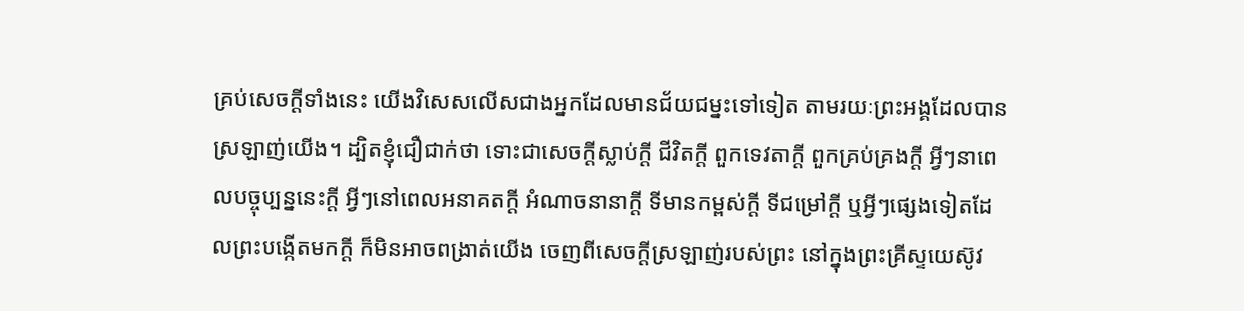គ្រប់សេចក្តីទាំងនេះ យើងវិសេសលើសជាងអ្នកដែលមានជ័យជម្នះទៅទៀត តាមរយៈព្រះ‌អង្គដែលបានស្រឡាញ់យើង។ ដ្បិតខ្ញុំជឿជាក់ថា ទោះជាសេចក្ដីស្លាប់ក្ដី ជីវិតក្ដី ពួកទេវតាក្ដី ពួកគ្រប់គ្រងក្ដី អ្វីៗនាពេលបច្ចុប្បន្ននេះក្ដី អ្វីៗនៅពេលអនាគតក្ដី អំណាចនានាក្ដី ទីមានកម្ពស់ក្ដី ទីជម្រៅក្ដី ឬអ្វីៗផ្សេងទៀតដែលព្រះបង្កើតមកក្តី ក៏មិនអាចពង្រាត់យើង ចេញពីសេចក្តីស្រឡាញ់របស់ព្រះ នៅក្នុងព្រះ‌គ្រីស្ទ‌យេស៊ូវ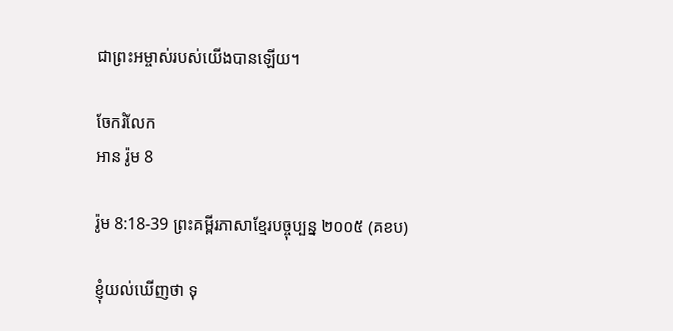ជាព្រះ‌អម្ចាស់របស់យើងបានឡើយ។

ចែករំលែក
អាន រ៉ូម 8

រ៉ូម 8:18-39 ព្រះគម្ពីរភាសាខ្មែរបច្ចុប្បន្ន ២០០៥ (គខប)

ខ្ញុំយល់ឃើញថា ទុ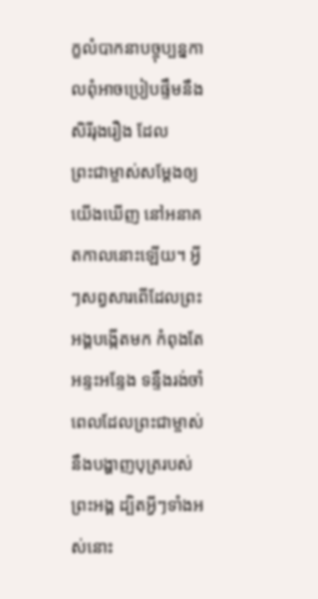ក្ខលំបាកនាបច្ចុប្បន្ន‌កាលពុំអាចប្រៀបផ្ទឹមនឹងសិរី‌រុងរឿង ដែលព្រះ‌ជា‌ម្ចាស់សម្តែងឲ្យយើងឃើញ នៅអនាគត‌កាលនោះឡើយ។ អ្វីៗសព្វសារពើដែលព្រះអង្គបង្កើតមក កំពុងតែអន្ទះ‌អន្ទែង ទន្ទឹងរង់‌ចាំពេលដែលព្រះ‌ជា‌ម្ចាស់នឹងបង្ហាញបុត្ររបស់ព្រះអង្គ ដ្បិតអ្វីៗទាំងអស់នោះ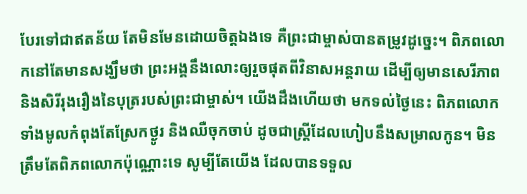បែរទៅជាឥតន័យ តែមិនមែនដោយចិត្តឯងទេ គឺព្រះ‌ជា‌ម្ចាស់បានតម្រូវដូច្នេះ។ ពិភពលោកនៅតែមានសង្ឃឹមថា ព្រះអង្គនឹងលោះឲ្យរួចផុតពីវិនាសអន្តរាយ ដើម្បីឲ្យមានសេរី‌ភាព និងសិរី‌រុងរឿងនៃបុត្ររបស់ព្រះ‌ជា‌ម្ចាស់។ យើងដឹងហើយថា មកទល់ថ្ងៃនេះ ពិភពលោកទាំងមូលកំពុងតែស្រែកថ្ងូរ និងឈឺចុកចាប់ ដូចជាស្ត្រីដែលហៀបនឹងសម្រាលកូន។ មិនត្រឹមតែពិភពលោកប៉ុណ្ណោះទេ សូម្បីតែយើង ដែលបានទទួល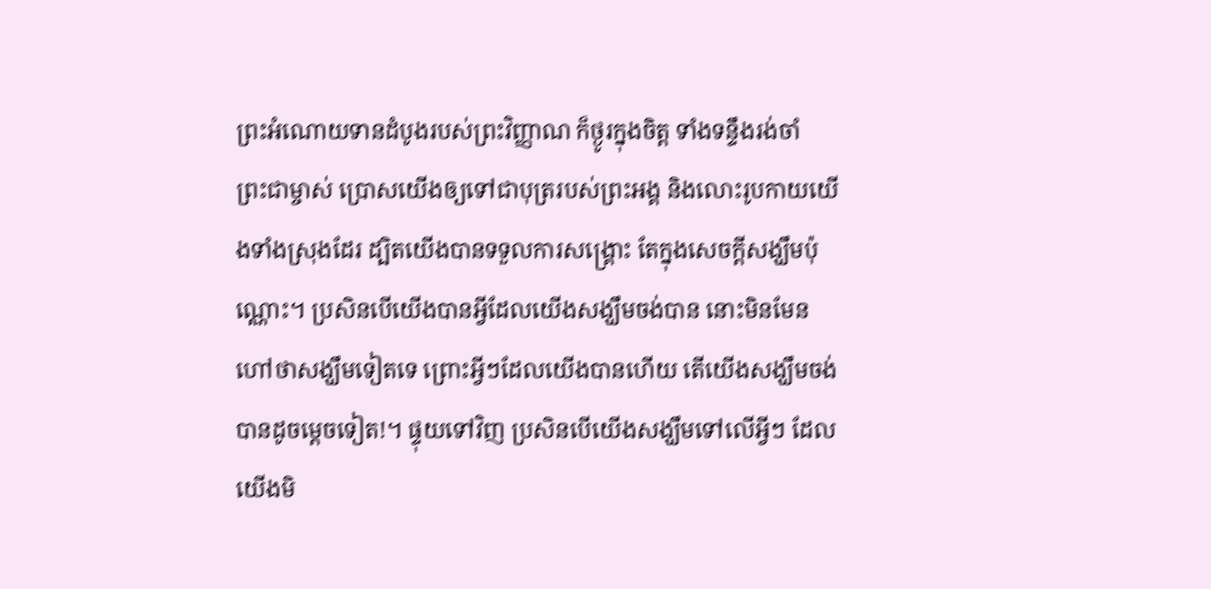ព្រះ‌អំណោយទានដំបូងរបស់ព្រះ‌វិញ្ញាណ ក៏ថ្ងូរក្នុងចិត្ត ទាំងទន្ទឹងរង់‌ចាំព្រះ‌ជា‌ម្ចាស់ ប្រោសយើងឲ្យទៅជាបុត្ររបស់ព្រះអង្គ និងលោះរូបកាយយើងទាំងស្រុងដែរ ដ្បិតយើងបានទទួលការសង្គ្រោះ តែក្នុងសេចក្ដីសង្ឃឹមប៉ុណ្ណោះ។ ប្រសិនបើយើងបានអ្វីដែលយើងសង្ឃឹមចង់បាន នោះមិនមែនហៅថាសង្ឃឹមទៀតទេ ព្រោះអ្វីៗដែលយើងបានហើយ តើយើងសង្ឃឹមចង់បានដូចម្ដេចទៀត!។ ផ្ទុយទៅវិញ ប្រសិនបើយើងសង្ឃឹមទៅលើអ្វីៗ ដែលយើងមិ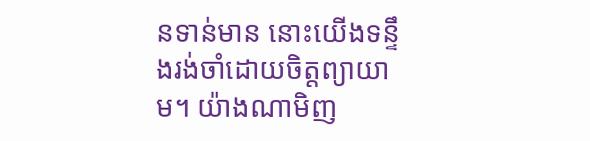នទាន់មាន នោះយើងទន្ទឹងរង់‌ចាំដោយចិត្តព្យាយាម។ យ៉ាងណា‌មិញ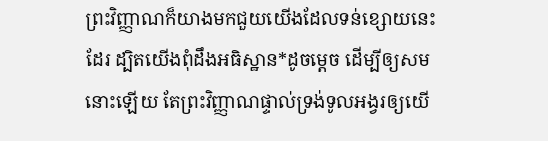ព្រះ‌វិញ្ញាណក៏យាងមកជួយយើងដែលទន់ខ្សោយនេះដែរ ដ្បិតយើងពុំដឹងអធិស្ឋាន*ដូចម្ដេច ដើម្បីឲ្យសមនោះឡើយ តែព្រះ‌វិញ្ញាណផ្ទាល់ទ្រង់ទូល‌អង្វរឲ្យយើ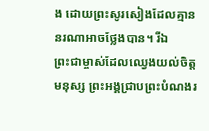ង ដោយព្រះ‌សូរសៀងដែលគ្មាននរណាអាចថ្លែងបាន។ រីឯព្រះ‌ជា‌ម្ចាស់ដែលឈ្វេងយល់ចិត្តមនុស្ស ព្រះអង្គជ្រាបព្រះ‌បំណងរ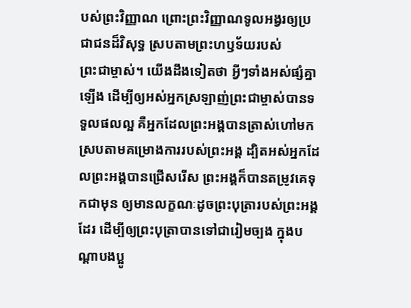បស់ព្រះ‌វិញ្ញាណ ព្រោះព្រះ‌វិញ្ញាណទូល‌អង្វរឲ្យប្រជា‌ជនដ៏វិសុទ្ធ ស្របតាមព្រះ‌ហឫទ័យរបស់ព្រះ‌ជា‌ម្ចាស់។ យើងដឹងទៀតថា អ្វីៗទាំងអស់ផ្សំគ្នាឡើង ដើម្បីឲ្យអស់អ្នកស្រឡាញ់ព្រះ‌ជា‌ម្ចាស់បានទទួលផលល្អ គឺអ្នកដែលព្រះអង្គបានត្រាស់ហៅមក ស្របតាមគម្រោង‌ការរបស់ព្រះអង្គ ដ្បិតអស់អ្នកដែលព្រះអង្គបានជ្រើសរើស ព្រះអង្គក៏បានតម្រូវគេទុកជាមុន ឲ្យមានលក្ខណៈដូចព្រះ‌បុត្រារបស់ព្រះអង្គដែរ ដើម្បីឲ្យព្រះ‌បុត្រាបានទៅជារៀម‌ច្បង ក្នុងបណ្ដាបងប្អូ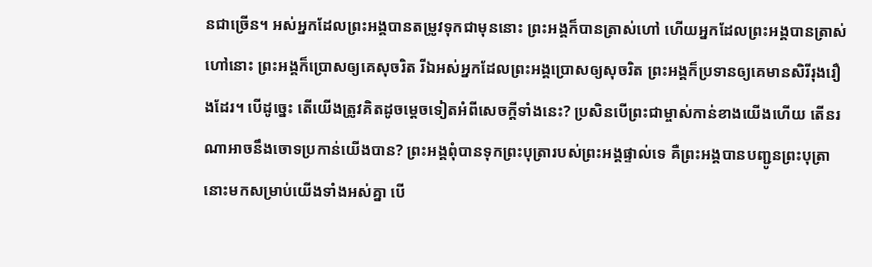នជាច្រើន។ អស់អ្នកដែលព្រះអង្គបានតម្រូវទុកជាមុននោះ ព្រះអង្គក៏បានត្រាស់ហៅ ហើយអ្នកដែលព្រះអង្គបានត្រាស់ហៅនោះ ព្រះអង្គក៏ប្រោសឲ្យគេសុចរិត រីឯអស់អ្នកដែលព្រះអង្គប្រោសឲ្យសុចរិត ព្រះអង្គក៏ប្រទានឲ្យគេមានសិរី‌រុងរឿងដែរ។ បើដូច្នេះ តើយើងត្រូវគិតដូចម្ដេចទៀតអំពីសេចក្ដីទាំងនេះ? ប្រសិនបើព្រះ‌ជា‌ម្ចាស់កាន់ខាងយើងហើយ តើនរណាអាចនឹងចោទប្រកាន់យើងបាន? ព្រះអង្គពុំបានទុកព្រះ‌បុត្រារបស់ព្រះអង្គផ្ទាល់ទេ គឺព្រះអង្គបានបញ្ជូនព្រះ‌បុត្រានោះមកសម្រាប់យើងទាំងអស់គ្នា បើ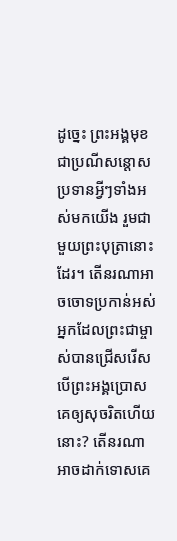ដូច្នេះ ព្រះអង្គមុខជាប្រណី‌សន្ដោសប្រទានអ្វីៗទាំងអស់មកយើង រួមជាមួយព្រះ‌បុត្រានោះដែរ។ តើនរណាអាចចោទប្រកាន់អស់អ្នកដែលព្រះ‌ជា‌ម្ចាស់បានជ្រើសរើស បើព្រះអង្គប្រោសគេឲ្យសុចរិតហើយនោះ? តើនរណាអាចដាក់ទោសគេ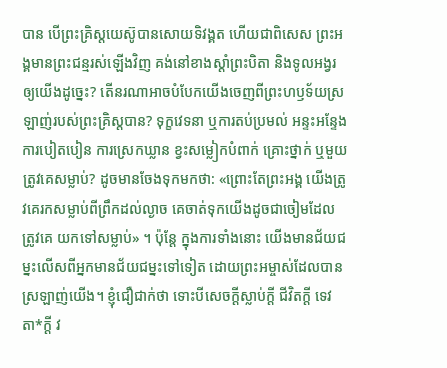បាន បើព្រះគ្រិស្ត‌យេស៊ូបានសោយទិវង្គត ហើយជាពិសេស ព្រះអង្គមានព្រះ‌ជន្មរស់ឡើងវិញ គង់នៅខាងស្ដាំព្រះ‌បិតា និងទូល‌អង្វរឲ្យយើងដូច្នេះ? តើនរណាអាចបំបែកយើងចេញពីព្រះ‌ហឫទ័យស្រឡាញ់របស់ព្រះ‌គ្រិស្តបាន? ទុក្ខវេទនា ឬការតប់‌ប្រមល់ អន្ទះ‌អន្ទែង ការបៀត‌បៀន ការស្រេកឃ្លាន ខ្វះសម្លៀក‌បំពាក់ គ្រោះថ្នាក់ ឬមួយត្រូវគេសម្លាប់? ដូចមានចែងទុកមកថា: «ព្រោះតែព្រះអង្គ យើងត្រូវគេរកសម្លាប់ពីព្រឹកដល់ល្ងាច គេចាត់ទុកយើងដូចជាចៀមដែលត្រូវគេ យកទៅសម្លាប់» ។ ប៉ុន្តែ ក្នុងការទាំងនោះ យើងមានជ័យ‌ជម្នះលើសពីអ្នកមានជ័យ‌ជម្នះទៅទៀត ដោយព្រះ‌អម្ចាស់ដែលបានស្រឡាញ់យើង។ ខ្ញុំជឿជាក់ថា ទោះបីសេចក្ដីស្លាប់ក្ដី ជីវិតក្ដី ទេវតា*ក្ដី វ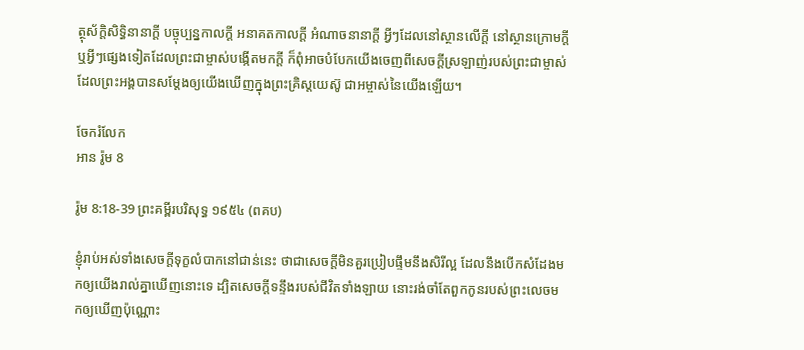ត្ថុស័ក្ដិ‌សិទ្ធិនានាក្ដី បច្ចុប្បន្ន‌កាលក្ដី អនាគត‌កាលក្ដី អំណាចនានាក្ដី អ្វីៗដែលនៅស្ថានលើក្តី នៅស្ថានក្រោមក្តី ឬអ្វីៗផ្សេងទៀតដែលព្រះ‌ជា‌ម្ចាស់បង្កើតមកក្តី ក៏ពុំអាចបំបែកយើងចេញពីសេចក្ដីស្រឡាញ់របស់ព្រះ‌ជា‌ម្ចាស់ ដែលព្រះអង្គបានសម្តែងឲ្យយើងឃើញក្នុងព្រះគ្រិស្ត‌យេស៊ូ ជាអម្ចាស់នៃយើងឡើយ។

ចែករំលែក
អាន រ៉ូម 8

រ៉ូម 8:18-39 ព្រះគម្ពីរបរិសុទ្ធ ១៩៥៤ (ពគប)

ខ្ញុំរាប់អស់ទាំងសេចក្ដីទុក្ខលំបាកនៅជាន់នេះ ថាជាសេចក្ដីមិនគួរប្រៀប‌ផ្ទឹមនឹងសិរី‌ល្អ ដែលនឹងបើកសំដែងមកឲ្យយើងរាល់គ្នាឃើញនោះទេ ដ្បិតសេចក្ដីទន្ទឹងរបស់ជីវិតទាំង‌ឡាយ នោះរង់‌ចាំតែពួកកូនរបស់ព្រះលេចមកឲ្យឃើញប៉ុណ្ណោះ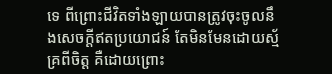ទេ ពីព្រោះជីវិតទាំង‌ឡាយបានត្រូវចុះចូលនឹងសេចក្ដីឥតប្រយោជន៍ តែមិនមែនដោយស្ម័គ្រពីចិត្ត គឺដោយព្រោះ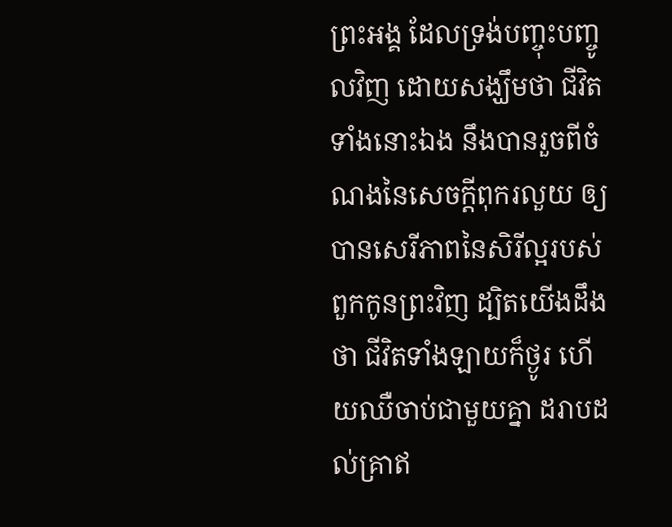ព្រះ‌អង្គ ដែលទ្រង់បញ្ចុះ‌បញ្ចូលវិញ ដោយសង្ឃឹមថា ជីវិតទាំងនោះឯង នឹងបានរួចពីចំណងនៃសេចក្ដីពុក‌រលួយ ឲ្យបានសេរី‌ភាពនៃសិរី‌ល្អរបស់ពួកកូនព្រះវិញ ដ្បិតយើងដឹងថា ជីវិតទាំង‌ឡាយក៏ថ្ងូរ ហើយឈឺ‌ចាប់ជាមួយគ្នា ដរាបដល់គ្រាឥ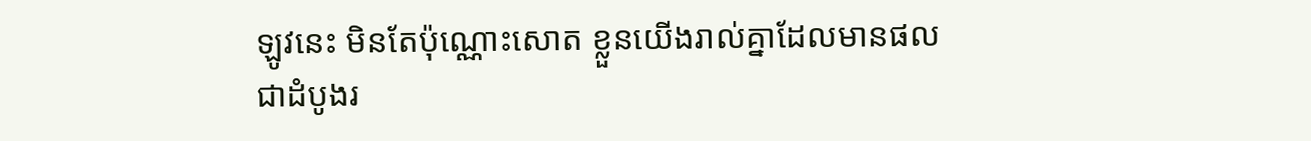ឡូវនេះ មិនតែប៉ុណ្ណោះសោត ខ្លួនយើងរាល់គ្នាដែលមានផលជាដំបូងរ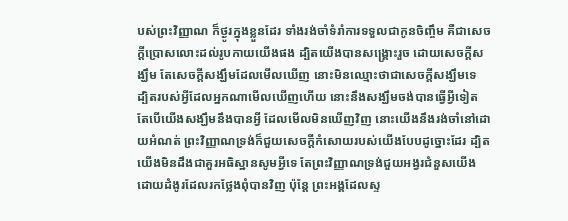បស់ព្រះ‌វិញ្ញាណ ក៏ថ្ងូរក្នុងខ្លួនដែរ ទាំងរង់‌ចាំទំរាំការទទួលជាកូនចិញ្ចឹម គឺជាសេចក្ដីប្រោសលោះដល់រូប‌កាយយើងផង ដ្បិតយើងបានសង្គ្រោះរួច ដោយសេចក្ដីសង្ឃឹម តែសេចក្ដីសង្ឃឹមដែលមើលឃើញ នោះមិនឈ្មោះថាជាសេចក្ដីសង្ឃឹមទេ ដ្បិតរបស់អ្វីដែលអ្នកណាមើលឃើញហើយ នោះនឹងសង្ឃឹមចង់បានធ្វើអ្វីទៀត តែបើយើងសង្ឃឹមនឹងបានអ្វី ដែលមើលមិនឃើញវិញ នោះយើងនឹងរង់‌ចាំនៅដោយអំណត់ ព្រះ‌វិញ្ញាណទ្រង់ក៏ជួយសេចក្ដីកំសោយរបស់យើងបែបដូច្នោះដែរ ដ្បិតយើងមិនដឹងជាគួរអធិស្ឋានសូមអ្វីទេ តែព្រះ‌វិញ្ញាណទ្រង់ជួយអង្វរជំនួសយើង ដោយដំងូរដែលរកថ្លែងពុំបានវិញ ប៉ុន្តែ ព្រះ‌អង្គដែលស្ទ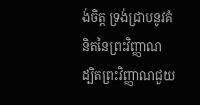ង់ចិត្ត ទ្រង់ជ្រាបនូវគំនិតនៃព្រះ‌វិញ្ញាណ ដ្បិតព្រះ‌វិញ្ញាណជួយ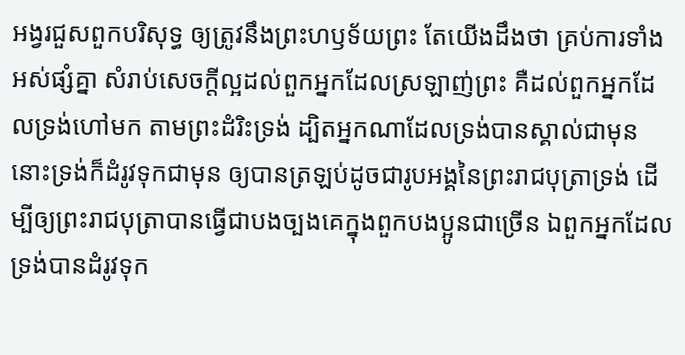អង្វរជួសពួកបរិសុទ្ធ ឲ្យត្រូវនឹងព្រះ‌ហឫទ័យព្រះ តែយើងដឹងថា គ្រប់ការទាំងអស់ផ្សំគ្នា សំរាប់សេចក្ដីល្អដល់ពួកអ្នកដែលស្រឡាញ់ព្រះ គឺដល់ពួកអ្នកដែលទ្រង់ហៅមក តាមព្រះ‌ដំរិះទ្រង់ ដ្បិតអ្នកណាដែលទ្រង់បានស្គាល់ជាមុន នោះទ្រង់ក៏ដំរូវទុកជាមុន ឲ្យបានត្រឡប់ដូចជារូបអង្គនៃព្រះ‌រាជ‌បុត្រាទ្រង់ ដើម្បីឲ្យព្រះ‌រាជ‌បុត្រាបានធ្វើជាបងច្បងគេក្នុងពួកបងប្អូនជាច្រើន ឯពួកអ្នកដែលទ្រង់បានដំរូវទុក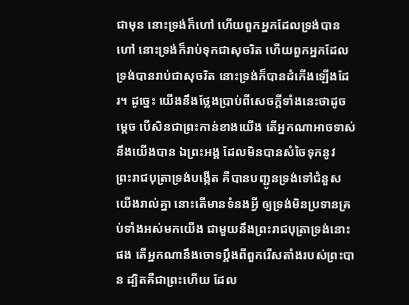ជាមុន នោះទ្រង់ក៏ហៅ ហើយពួកអ្នកដែលទ្រង់បានហៅ នោះទ្រង់ក៏រាប់ទុកជាសុចរិត ហើយពួកអ្នកដែលទ្រង់បានរាប់ជាសុចរិត នោះទ្រង់ក៏បានដំកើងឡើងដែរ។ ដូច្នេះ យើងនឹងថ្លែងប្រាប់ពីសេចក្ដីទាំងនេះថាដូចម្តេច បើសិនជាព្រះកាន់ខាងយើង តើអ្នកណាអាចទាស់នឹងយើងបាន ឯព្រះ‌អង្គ ដែលមិនបានសំចៃទុកនូវព្រះ‌រាជ‌បុត្រាទ្រង់បង្កើត គឺបានបញ្ជូនទ្រង់ទៅជំនួសយើងរាល់គ្នា នោះតើមានទំនងអ្វី ឲ្យទ្រង់មិនប្រទានគ្រប់ទាំងអស់មកយើង ជាមួយនឹងព្រះ‌រាជ‌បុត្រាទ្រង់នោះផង តើអ្នកណានឹងចោទប្តឹងពីពួករើសតាំងរបស់ព្រះបាន ដ្បិតគឺជាព្រះហើយ ដែល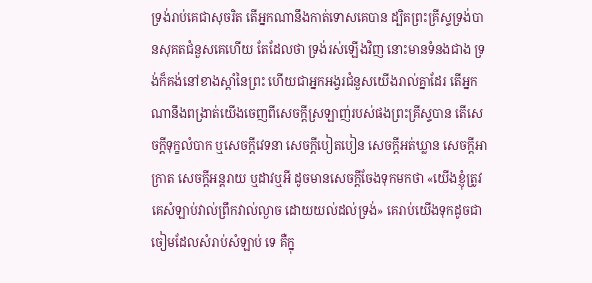ទ្រង់រាប់គេជាសុចរិត តើអ្នកណានឹងកាត់ទោសគេបាន ដ្បិតព្រះ‌គ្រីស្ទទ្រង់បានសុគតជំនួសគេហើយ តែដែលថា ទ្រង់រស់ឡើងវិញ នោះមានទំនងជាង ទ្រង់ក៏គង់នៅខាងស្តាំនៃព្រះ ហើយជាអ្នកអង្វរជំនួសយើងរាល់គ្នាដែរ តើអ្នកណានឹងពង្រាត់យើងចេញពីសេចក្ដីស្រឡាញ់របស់ផងព្រះ‌គ្រីស្ទបាន តើសេចក្ដីទុក្ខលំបាក ឬសេចក្ដីវេទនា សេចក្ដីបៀត‌បៀន សេចក្ដីអត់‌ឃ្លាន សេចក្ដីអាក្រាត សេចក្ដីអន្តរាយ ឬដាវឬអី ដូចមានសេចក្ដីចែងទុកមកថា «យើងខ្ញុំត្រូវគេសំឡាប់វាល់ព្រឹកវាល់ល្ងាច ដោយយល់ដល់ទ្រង់» គេរាប់យើងទុកដូចជាចៀមដែលសំរាប់សំឡាប់ ទេ គឺក្នុ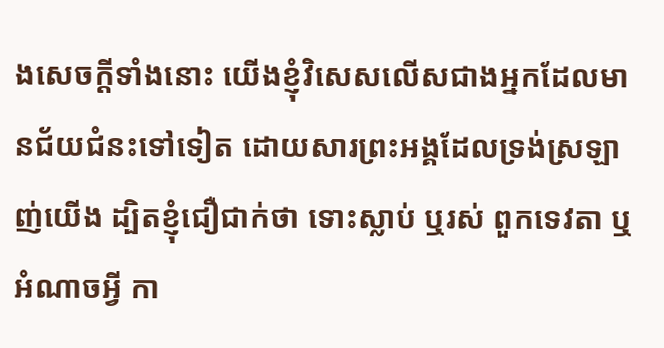ងសេចក្ដីទាំងនោះ យើងខ្ញុំវិសេសលើសជាងអ្នកដែលមានជ័យ‌ជំនះទៅទៀត ដោយ‌សារព្រះ‌អង្គដែលទ្រង់ស្រឡាញ់យើង ដ្បិតខ្ញុំជឿ‌ជាក់ថា ទោះស្លាប់ ឬរស់ ពួកទេវតា ឬអំណាចអ្វី កា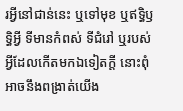រអ្វីនៅជាន់នេះ ឬទៅមុខ ឬឥទ្ធិ‌ឫទ្ធិអ្វី ទីមានកំពស់ ទីជំរៅ ឬរបស់អ្វីដែលកើតមកឯទៀតក្តី នោះពុំអាចនឹងពង្រាត់យើង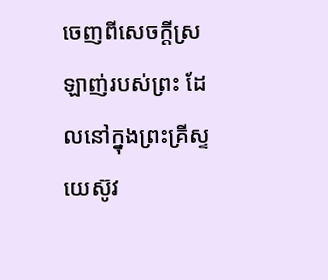ចេញពីសេចក្ដីស្រឡាញ់របស់ព្រះ ដែលនៅក្នុងព្រះ‌គ្រីស្ទយេស៊ូវ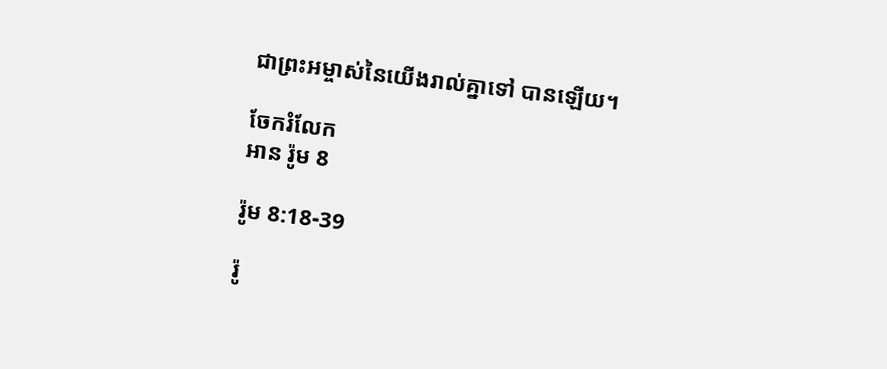ជាព្រះ‌អម្ចាស់នៃយើងរាល់គ្នាទៅ បានឡើយ។

ចែករំលែក
អាន រ៉ូម 8

រ៉ូម 8:18-39

រ៉ូ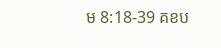ម 8:18-39 គខប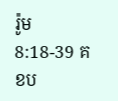រ៉ូម 8:18-39 គខប